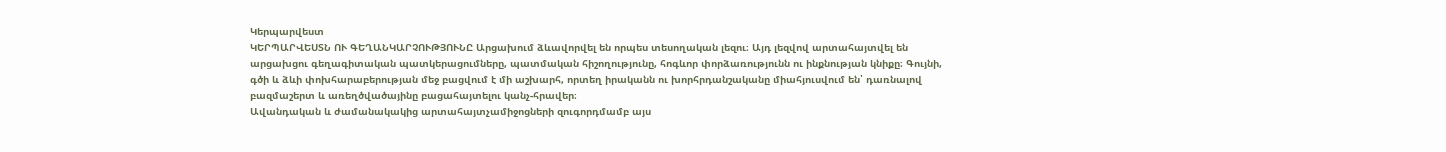Կերպարվեստ
ԿԵՐՊԱՐՎԵՍՏՆ ՈՒ ԳԵՂԱՆԿԱՐՉՈՒԹՅՈՒՆԸ Արցախում ձևավորվել են որպես տեսողական լեզու։ Այդ լեզվով արտահայտվել են արցախցու գեղագիտական պատկերացումները, պատմական հիշողությունը, հոգևոր փորձառությունն ու ինքնության կնիքը։ Գույնի, գծի և ձևի փոխհարաբերության մեջ բացվում է մի աշխարհ, որտեղ իրականն ու խորհրդանշականը միահյուսվում են՝ դառնալով բազմաշերտ և առեղծվածայինը բացահայտելու կանչ-հրավեր։
Ավանդական և ժամանակակից արտահայտչամիջոցների զուգորդմամբ այս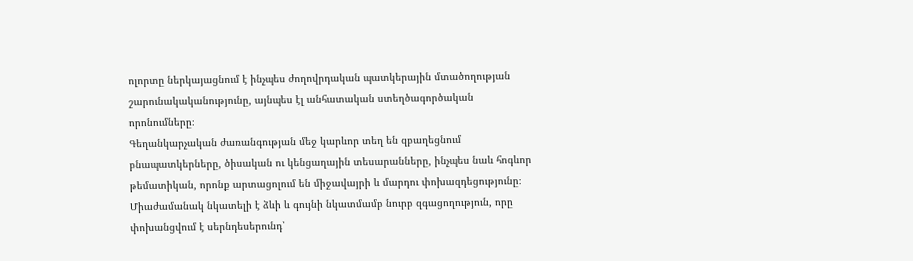ոլորտը ներկայացնում է ինչպես ժողովրդական պատկերային մտածողության շարունակականությունը, այնպես էլ անհատական ստեղծագործական որոնումները։
Գեղանկարչական ժառանգության մեջ կարևոր տեղ են զբաղեցնում բնապատկերները, ծիսական ու կենցաղային տեսարանները, ինչպես նաև հոգևոր թեմատիկան, որոնք արտացոլում են միջավայրի և մարդու փոխազդեցությունը։ Միաժամանակ նկատելի է ձևի և գույնի նկատմամբ նուրբ զգացողություն, որը փոխանցվում է սերնդեսերունդ՝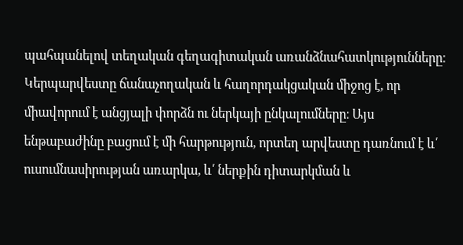պահպանելով տեղական գեղագիտական առանձնահատկությունները։
Կերպարվեստը ճանաչողական և հաղորդակցական միջոց է, որ միավորում է անցյալի փորձն ու ներկայի ընկալումները։ Այս ենթաբաժինը բացում է մի հարթություն, որտեղ արվեստը դառնում է և՛ ուսումնասիրության առարկա, և՛ ներքին դիտարկման և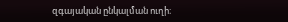զգայական ընկալման ուղի։